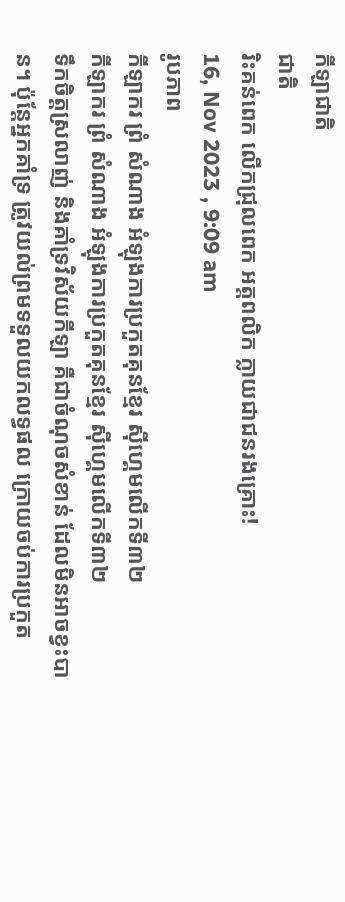កីឡាជាតិ
ជាតិ
រិះគន់ពេក លើកជ្រុលពេក អត្តពលិក ក្លាយជាជនរងគ្រោះ!
16, Nov 2023 , 9:09 am
រូបភាព
កីឡាករ ព្រំ សំណាង អំឡុងការប្រកួតគុនខ្មែរ ស៊ីហ្គេមលើកទី៣២
កីឡាករ ព្រំ សំណាង អំឡុងការប្រកួតគុនខ្មែរ ស៊ីហ្គេមលើកទី៣២
ទឹកចិត្តស្រលាញ់ និងគាំទ្រវិស័យកីឡា គឺជាចំណុចសំខាន់ ដែលមិនអាចខ្វះបាន។ ប៉ុន្តែអ្នកគាំទ្រ ត្រូវយល់ព្រមទទួលយកលទ្ធផល ក្រោយចប់ការប្រកួត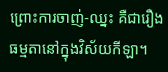ព្រោះការចាញ់-ឈ្នះ គឺជារឿងធម្មតានៅក្នុងវិស័យកីឡា។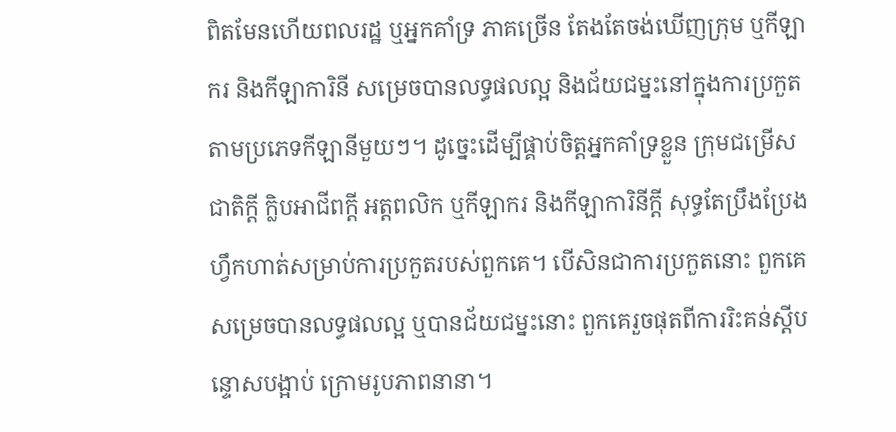ពិតមែនហើយពលរដ្ឋ ឬអ្នកគាំទ្រ ភាគច្រើន តែងតែចង់ឃើញក្រុម ឬកីឡាករ និងកីឡាការិនី សម្រេចបានលទ្ធផលល្អ និងជ័យជម្នះនៅក្នុងការប្រកួតតាមប្រភេទកីឡានីមួយៗ។ ដូច្នេះដើម្បីផ្គាប់ចិត្តអ្នកគាំទ្រខ្លួន ក្រុមជម្រើសជាតិក្តី ក្លិបអាជីពក្តី អត្តពលិក ឬកីឡាករ និងកីឡាការិនីក្តី សុទ្ធតែប្រឹងប្រែងហ្វឹកហាត់សម្រាប់ការប្រកួតរបស់ពួកគេ។ បើសិនជាការប្រកួតនោះ ពួកគេសម្រេចបានលទ្ធផលល្អ ឬបានជ័យជម្នះនោះ ពួកគេរួចផុតពីការរិះគន់ស្តីបន្ទោសបង្អាប់ ក្រោមរូបភាពនានា។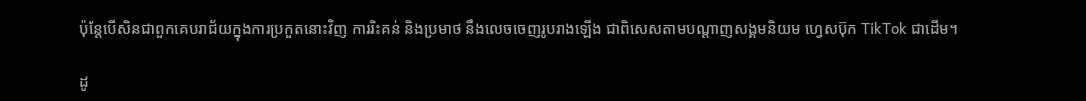ប៉ុន្តែបើសិនជាពួកគេបរាជ័យក្នុងការប្រកួតនោះវិញ ការរិះគន់ និងប្រមាថ នឹងលេចចេញរូបរាងឡើង ជាពិសេសតាមបណ្ដាញសង្គមនិយម ហ្វេសប៊ុក TikTok ជាដើម។

ដូ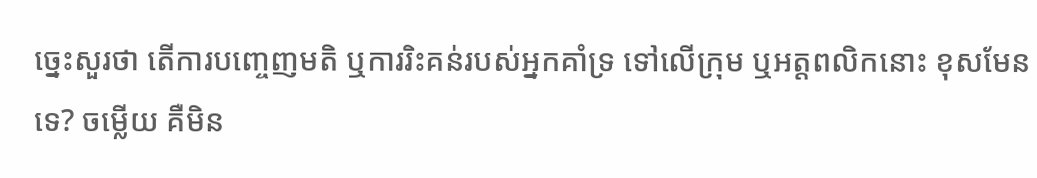ច្នេះសួរថា តើការបញ្ចេញមតិ ឬការរិះគន់របស់អ្នកគាំទ្រ ទៅលើក្រុម ឬអត្តពលិកនោះ ខុសមែនទេ? ចម្លើយ គឺមិន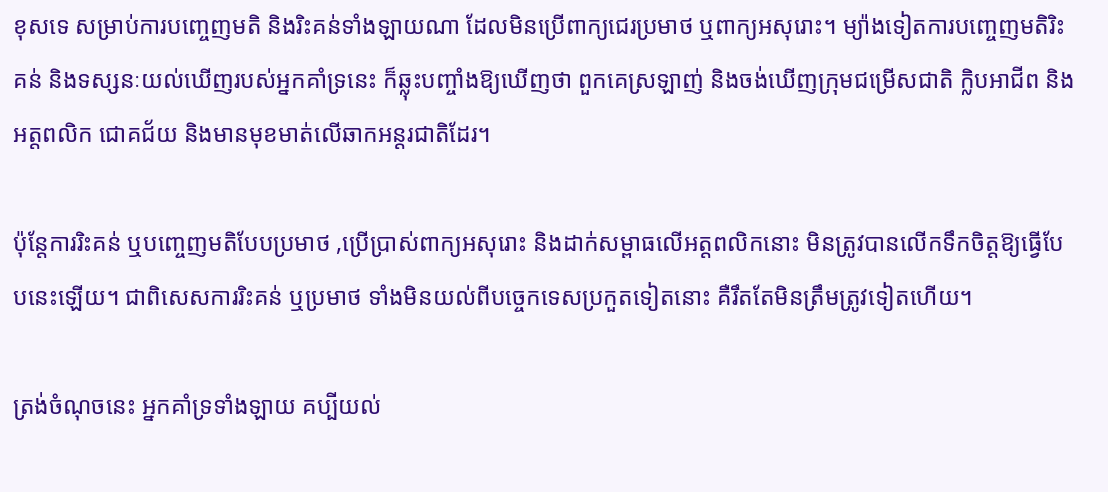ខុសទេ សម្រាប់ការបញ្ចេញមតិ និងរិះគន់ទាំងឡាយណា ដែលមិនប្រើពាក្យជេរប្រមាថ ឬពាក្យអសុរោះ។ ម្យ៉ាងទៀតការបញ្ចេញមតិរិះគន់ និងទស្សនៈយល់ឃើញរបស់អ្នកគាំទ្រនេះ ក៏ឆ្លុះបញ្ចាំងឱ្យឃើញថា ពួកគេស្រឡាញ់ និងចង់ឃើញក្រុមជម្រើសជាតិ ក្លិបអាជីព និងអត្តពលិក ជោគជ័យ និងមានមុខមាត់លើឆាកអន្តរជាតិដែរ។

ប៉ុន្តែការរិះគន់ ឬបញ្ចេញមតិបែបប្រមាថ ,ប្រើប្រាស់ពាក្យអសុរោះ និងដាក់សម្ពាធលើអត្តពលិកនោះ មិនត្រូវបានលើកទឹកចិត្តឱ្យធ្វើបែបនេះឡើយ។ ជាពិសេសការរិះគន់ ឬប្រមាថ ទាំងមិនយល់ពីបច្ចេកទេសប្រកួតទៀតនោះ គឺរឹតតែមិនត្រឹមត្រូវទៀតហើយ។

ត្រង់ចំណុចនេះ អ្នកគាំទ្រទាំងឡាយ គប្បីយល់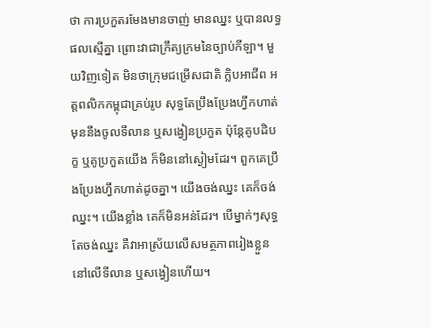ថា ការប្រកួតរមែងមានចាញ់ មានឈ្នះ ឬបានលទ្ធផលស្មើគ្នា ព្រោះវាជាក្រឹត្យក្រមនៃច្បាប់កីឡា។ មួយវិញទៀត មិនថាក្រុមជម្រើសជាតិ ក្លិបអាជីព អត្តពលិកកម្ពុជាគ្រប់រូប សុទ្ធតែប្រឹងប្រែងហ្វឹកហាត់ មុននឹងចូលទីលាន ឬសង្វៀនប្រកួត ប៉ុន្តែគូបដិបក្ខ ឬគូប្រកួតយើង ក៏មិននៅស្ងៀមដែរ។ ពួកគេប្រឹងប្រែងហ្វឹកហាត់ដូចគ្នា។ យើងចង់ឈ្នះ គេក៏ចង់ឈ្នះ។ យើងខ្លាំង គេក៏មិនអន់ដែរ។ បើម្នាក់ៗសុទ្ធតែចង់ឈ្នះ គឺវាអាស្រ័យលើសមត្ថភាពរៀងខ្លួន នៅលើទីលាន ឬសង្វៀនហើយ។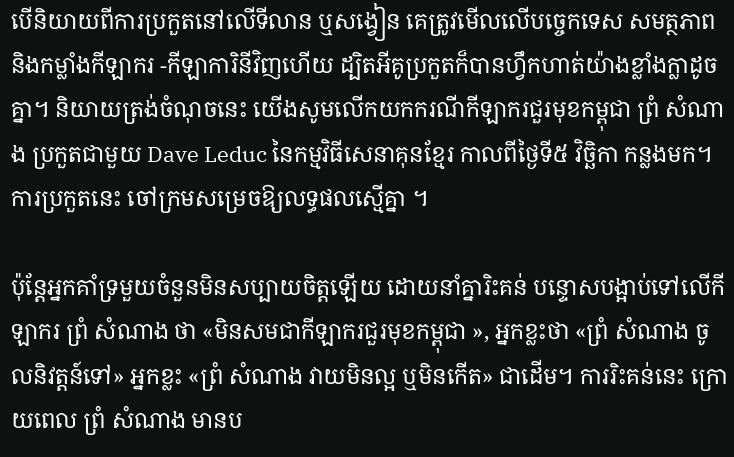បើនិយាយពីការប្រកួតនៅលើទីលាន ឬសង្វៀន គេត្រូវមើលលើបច្ចេកទេស សមត្ថភាព និងកម្លាំងកីឡាករ -កីឡាការិនីវិញហើយ ដ្បិតអីគូប្រកួតក៏បានហ្វឹកហាត់យ៉ាងខ្លាំងក្លាដូចគ្នា។ និយាយត្រង់ចំណុចនេះ យើងសូមលើកយកករណីកីឡាករជួរមុខកម្ពុជា ព្រំ សំណាង ប្រកួតជាមួយ Dave Leduc នៃកម្មវិធីសេនាគុនខ្មែរ កាលពីថ្ងៃទី៥ វិច្ឆិកា កន្លងមក។ ការប្រកួតនេះ ចៅក្រមសម្រេចឱ្យលទ្ធផលស្មើគ្នា ។

ប៉ុន្តែអ្នកគាំទ្រមួយចំនួនមិនសប្បាយចិត្តឡើយ ដោយនាំគ្នារិះគន់ បន្ទោសបង្អាប់ទៅលើកីឡាករ ព្រំ សំណាង ថា «មិនសមជាកីឡាករជួរមុខកម្ពុជា », អ្នកខ្លះថា «ព្រំ សំណាង ចូលនិវត្តន៍ទៅ» អ្នកខ្លះ «ព្រំ សំណាង វាយមិនល្អ ឬមិនកើត» ជាដើម។ ការរិះគន់នេះ ក្រោយពេល ព្រំ សំណាង មានប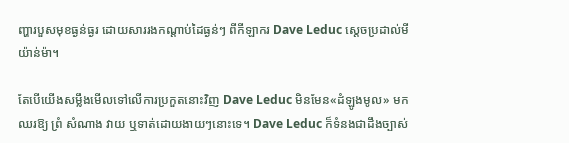ញ្ហារបួសមុខធ្ងន់ធ្ងរ ដោយសាររងកណ្ដាប់ដៃធ្ងន់ៗ ពីកីឡាករ Dave Leduc ស្ដេចប្រដាល់មីយ៉ាន់ម៉ា។

តែបើយើងសម្លឹងមើលទៅលើការប្រកួតនោះវិញ Dave Leduc មិនមែន«ដំឡូងមូល» មកឈរឱ្យ ព្រំ សំណាង វាយ ឬទាត់ដោយងាយៗនោះទេ។ Dave Leduc ក៏ទំនងជាដឹងច្បាស់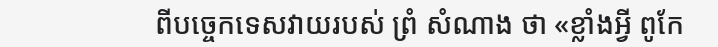ពីបច្ចេកទេសវាយរបស់ ព្រំ សំណាង ថា «ខ្លាំងអ្វី ពូកែ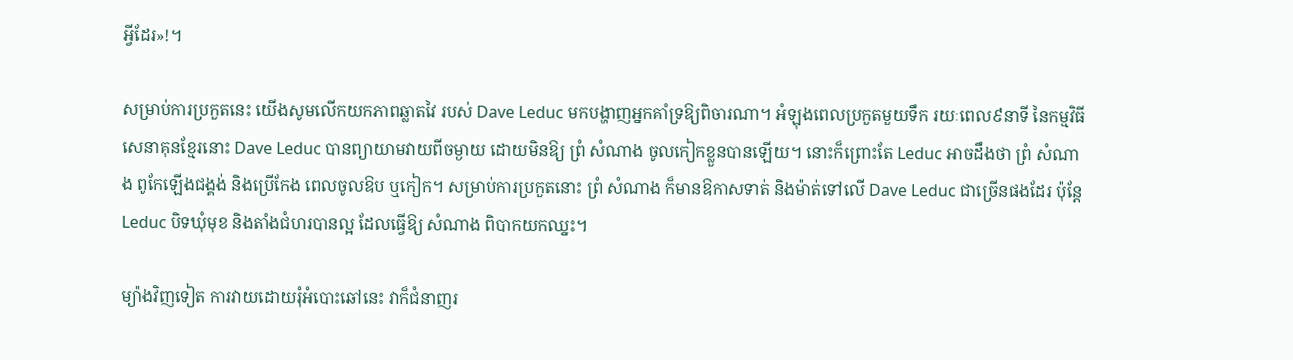អ្វីដែរ»!។

សម្រាប់ការប្រកួតនេះ យើងសូមលើកយកភាពឆ្លាតវៃ របស់ Dave Leduc មកបង្ហាញអ្នកគាំទ្រឱ្យពិចារណា។ អំឡុងពេលប្រកួតមួយទឹក រយៈពេល៩នាទី នៃកម្មវិធីសេនាគុនខ្មែរនោះ Dave Leduc បានព្យាយាមវាយពីចម្ងាយ ដោយមិនឱ្យ ព្រំ សំណាង ចូលកៀកខ្លួនបានឡើយ។ នោះក៏ព្រោះតែ Leduc អាចដឹងថា ព្រំ សំណាង ពូកែឡើងជង្គង់ និងប្រើកែង ពេលចូលឱប ឬកៀក។ សម្រាប់ការប្រកួតនោះ ព្រំ សំណាង ក៏មានឱកាសទាត់ និងម៉ាត់ទៅលើ Dave Leduc ជាច្រើនផងដែរ ប៉ុន្តែ Leduc បិទឃុំមុខ និងតាំងជំហរបានល្អ ដែលធ្វើឱ្យ សំណាង ពិបាកយកឈ្នះ។

ម្យ៉ាងវិញទៀត ការវាយដោយរុំអំបោះឆៅនេះ វាក៏ជំនាញរ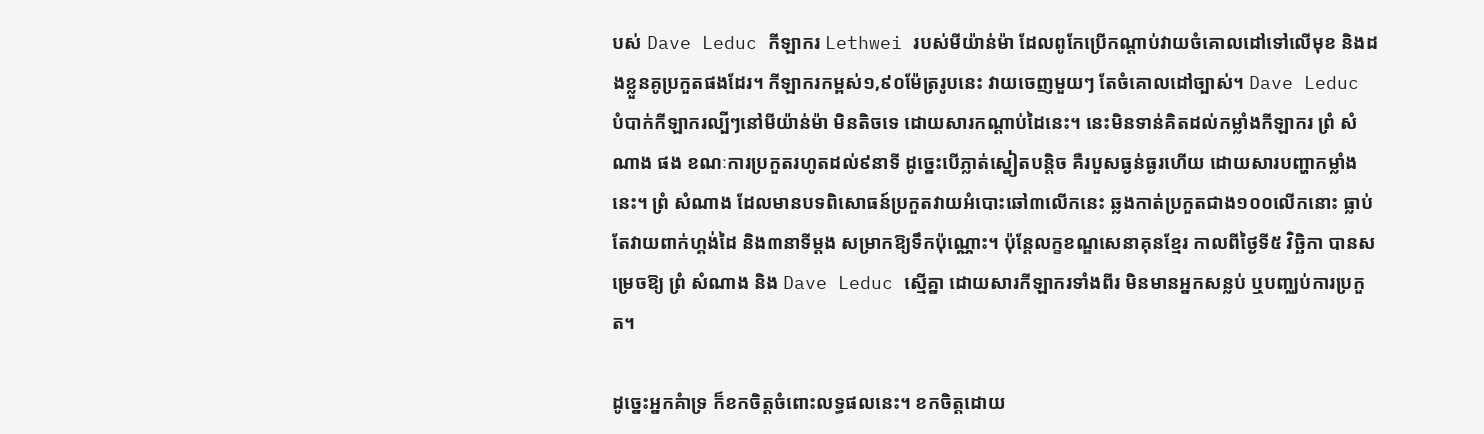បស់ Dave Leduc កីឡាករ Lethwei របស់មីយ៉ាន់ម៉ា ដែលពូកែប្រើកណ្ដាប់វាយចំគោលដៅទៅលើមុខ និងដងខ្លួនគូប្រកួតផងដែរ។ កីឡាករកម្ពស់១,៩០ម៉ែត្ររូបនេះ វាយចេញមួយៗ តែចំគោលដៅច្បាស់។ Dave Leduc បំបាក់កីឡាករល្បីៗនៅមីយ៉ាន់ម៉ា មិនតិចទេ ដោយសារកណ្ដាប់ដៃនេះ។ នេះមិនទាន់គិតដល់កម្លាំងកីឡាករ ព្រំ សំណាង ផង ខណៈការប្រកួតរហូតដល់៩នាទី ដូច្នេះបើភ្លាត់ស្នៀតបន្តិច គឺរបួសធ្ងន់ធ្ងរហើយ ដោយសារបញ្ហាកម្លាំងនេះ។ ព្រំ សំណាង ដែលមានបទពិសោធន៍ប្រកួតវាយអំបោះឆៅ៣លើកនេះ ឆ្លងកាត់ប្រកួតជាង១០០លើកនោះ ធ្លាប់តែវាយពាក់ហ្គង់ដៃ និង៣នាទីម្ដង សម្រាកឱ្យទឹកប៉ុណ្ណោះ។ ប៉ុន្តែលក្ខខណ្ឌសេនាគុនខ្មែរ កាលពីថ្ងៃទី៥ វិច្ឆិកា បានសម្រេចឱ្យ ព្រំ សំណាង និង Dave Leduc ស្មើគ្នា ដោយសារកីឡាករទាំងពីរ មិនមានអ្នកសន្លប់ ឬបញ្ឈប់ការប្រកួត។

ដូច្នេះអ្នកគំាទ្រ ក៏ខកចិត្តចំពោះលទ្ធផលនេះ។ ខកចិត្តដោយ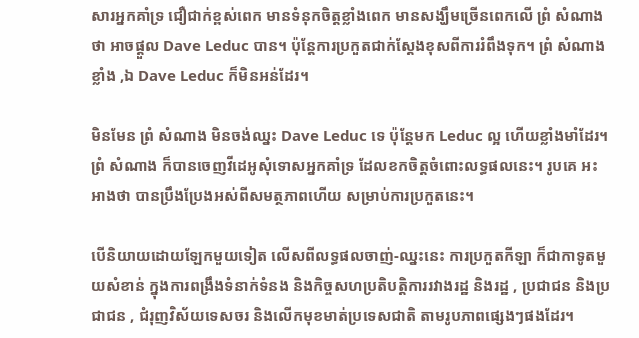សារអ្នកគាំទ្រ ជឿជាក់ខ្ពស់ពេក មានទំនុកចិត្តខ្លាំងពេក មានសង្ឃឹមច្រើនពេកលើ ព្រំ សំណាង ថា អាចផ្ដួល Dave Leduc បាន។ ប៉ុន្តែការប្រកួតជាក់ស្ដែងខុសពីការរំពឹងទុក។ ព្រំ សំណាង ខ្លាំង ,ឯ Dave Leduc ក៏មិនអន់ដែរ។

មិនមែន ព្រំ សំណាង មិនចង់ឈ្នះ Dave Leduc ទេ ប៉ុន្តែមក Leduc ល្អ ហើយខ្លាំងមាំដែរ។ ព្រំ សំណាង ក៏បានចេញវីដេអូសុំទោសអ្នកគាំទ្រ ដែលខកចិត្តចំពោះលទ្ធផលនេះ។ រូបគេ អះអាងថា បានប្រឹងប្រែងអស់ពីសមត្ថភាពហើយ សម្រាប់ការប្រកួតនេះ។

បើនិយាយដោយឡែកមួយទៀត លើសពីលទ្ធផលចាញ់-ឈ្នះនេះ ការប្រកួតកីឡា ក៏ជាកាទូតមួយសំខាន់ ក្នុងការពង្រឹងទំនាក់ទំនង និងកិច្ចសហប្រតិបត្តិការរវាងរដ្ឋ និងរដ្ឋ , ប្រជាជន និងប្រជាជន , ជំរុញវិស័យទេសចរ និងលើកមុខមាត់ប្រទេសជាតិ តាមរូបភាពផ្សេងៗផងដែរ។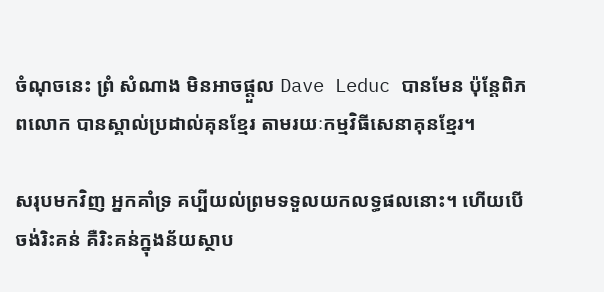ចំណុចនេះ ព្រំ សំណាង មិនអាចផ្ដួល Dave Leduc បានមែន ប៉ុន្តែពិភពលោក បានស្គាល់ប្រដាល់គុនខ្មែរ តាមរយៈកម្មវិធីសេនាគុនខ្មែរ។

សរុបមកវិញ អ្នកគាំទ្រ គប្បីយល់ព្រមទទួលយកលទ្ធផលនោះ។ ហើយបើចង់រិះគន់ គឺរិះគន់ក្នុងន័យស្ថាប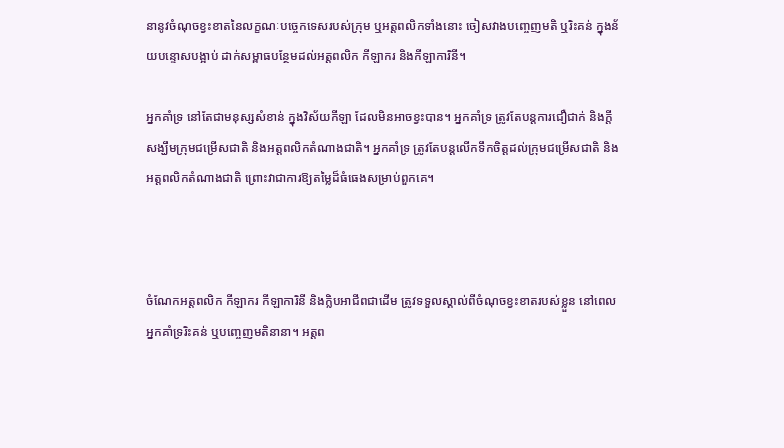នានូវចំណុចខ្វះខាតនៃលក្ខណៈបច្ចេកទេសរបស់ក្រុម ឬអត្តពលិកទាំងនោះ ចៀសវាងបញ្ចេញមតិ ឬរិះគន់ ក្នុងន័យបន្ទោសបង្អាប់ ដាក់សម្ពាធបន្ថែមដល់អត្តពលិក កីឡាករ និងកីឡាការិនី។

អ្នកគាំទ្រ នៅតែជាមនុស្សសំខាន់ ក្នុងវិស័យកីឡា ដែលមិនអាចខ្វះបាន។ អ្នកគាំទ្រ ត្រូវតែបន្តការជឿជាក់ និងក្តីសង្ឃឹមក្រុមជម្រើសជាតិ និងអត្តពលិកតំណាងជាតិ។ អ្នកគាំទ្រ ត្រូវតែបន្តលើកទឹកចិត្តដល់ក្រុមជម្រើសជាតិ និងអត្តពលិកតំណាងជាតិ ព្រោះវាជាការឱ្យតម្លៃដ៏ធំធេងសម្រាប់ពួកគេ។



ចំណែកអត្តពលិក កីឡាករ កីឡាការិនី និងក្លិបអាជីពជាដើម ត្រូវទទួលស្គាល់ពីចំណុចខ្វះខាតរបស់ខ្លួន នៅពេលអ្នកគាំទ្ររិះគន់ ឬបញ្ចេញមតិនានា។ អត្តព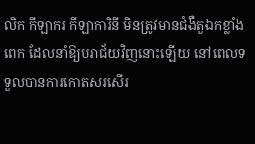លិក កីឡាករ កីឡាការិនី មិនត្រូវមានជំងឺតួឯកខ្លាំងពេក ដែលនាំឱ្យបរាជ័យវិញនោះឡើយ នៅពេលទទួលបានការកោតសរសើរ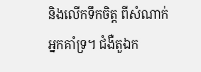និងលើកទឹកចិត្ត ពីសំណាក់អ្នកគាំទ្រ។ ជំងឺតួឯក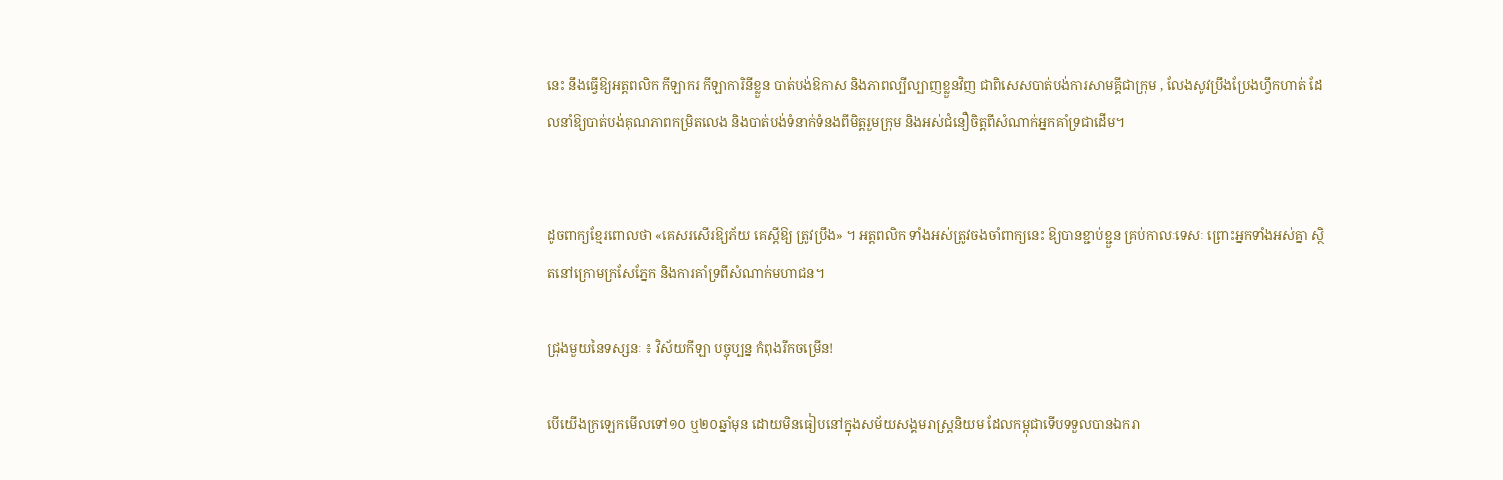នេះ នឹងធ្វើឱ្យអត្តពលិក កីឡាករ កីឡាការិនីខ្លួន បាត់បង់ឱកាស និងភាពល្បីល្បាញខ្លួនវិញ ជាពិសេសបាត់បង់ការសាមគ្គីជាក្រុម , លែងសូវប្រឹងប្រែងហ្វឹកហាត់ ដែលនាំឱ្យបាត់បង់គុណភាពកម្រិតលេង និងបាត់បង់ទំនាក់ទំនងពីមិត្តរួមក្រុម និងអស់ជំនឿចិត្តពីសំណាក់អ្នកគាំទ្រជាដើម។


ដូចពាក្យខ្មែរពោលថា «គេសរសើរឱ្យភ័យ គេស្តីឱ្យ ត្រូវប្រឹង» ។ អត្តពលិក ទាំងអស់ត្រូវចងចាំពាក្យនេះ ឱ្យបានខ្ជាប់ខ្ជួន គ្រប់កាលៈទេសៈ ព្រោះអ្នកទាំងអស់គ្នា ស្ថិតនៅក្រោមក្រសែភ្នែក និងការគាំទ្រពីសំណាក់មហាជន។

ជ្រុងមួយនៃទស្សនៈ ៖ វិស័យកីឡា បច្ចុប្បន្ន កំពុងរីកចម្រើន!

បើយើងក្រឡេកមើលទៅ១០ ឬ២០ឆ្នាំមុន ដោយមិនធៀបនៅក្នុងសម័យសង្គមរាស្ត្រនិយម ដែលកម្ពុជាទើបទទួលបានឯករា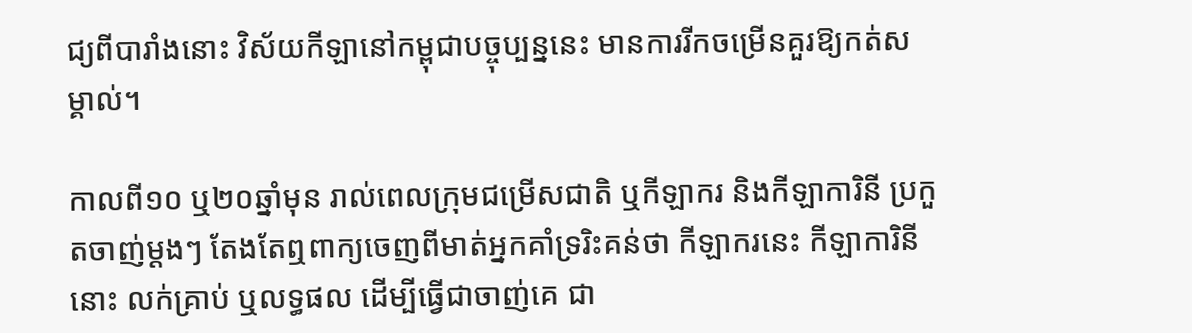ជ្យពីបារាំងនោះ វិស័យកីឡានៅកម្ពុជាបច្ចុប្បន្ននេះ មានការរីកចម្រើនគួរឱ្យកត់សម្គាល់។

កាលពី១០ ឬ២០ឆ្នាំមុន រាល់ពេលក្រុមជម្រើសជាតិ ឬកីឡាករ និងកីឡាការិនី ប្រកួតចាញ់ម្ដងៗ តែងតែឮពាក្យចេញពីមាត់អ្នកគាំទ្ររិះគន់ថា កីឡាករនេះ កីឡាការិនីនោះ លក់គ្រាប់ ឬលទ្ធផល ដើម្បីធ្វើជាចាញ់គេ ជា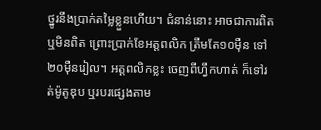ថ្នូរនឹងប្រាក់តម្លៃខ្លួនហើយ។ ជំនាន់នោះ អាចជាការពិត ឬមិនពិត ព្រោះប្រាក់ខែអត្តពលិក ត្រឹមតែ១០ម៉ឺន ទៅ២០ម៉ឺនរៀល។ អត្តពលិកខ្លះ ចេញពីហ្វឹកហាត់ ក៏ទៅរត់ម៉ូតូឌុប ឬរបរផ្សេងតាម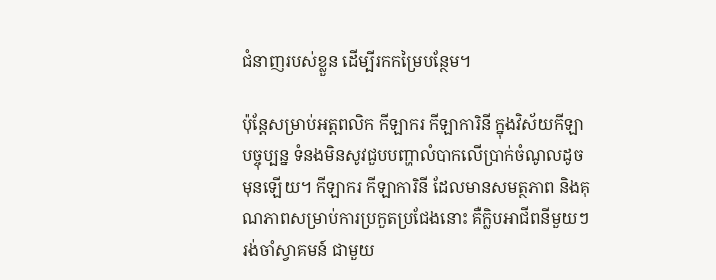ជំនាញរបស់ខ្លួន ដើម្បីរកកម្រៃបន្ថែម។

ប៉ុន្តែសម្រាប់អត្តពលិក កីឡាករ កីឡាការិនី ក្នុងវិស័យកីឡាបច្ចុប្បន្ន ទំនងមិនសូវជួបបញ្ហាលំបាកលើប្រាក់ចំណូលដូចមុនឡើយ។ កីឡាករ កីឡាការិនី ដែលមានសមត្ថភាព និងគុណភាពសម្រាប់ការប្រកួតប្រជែងនោះ គឺក្លិបអាជីពនីមួយៗ រង់ចាំស្វាគមន៍ ជាមួយ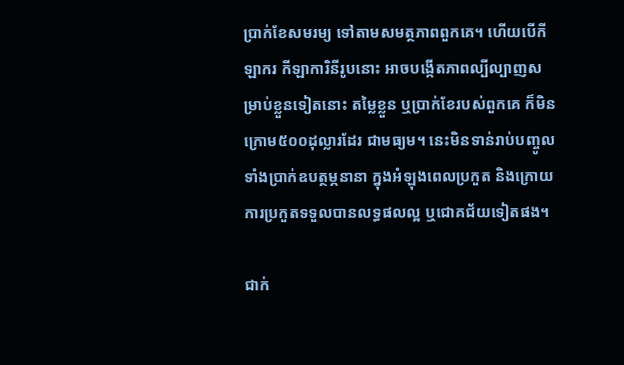ប្រាក់ខែសមរម្យ ទៅតាមសមត្ថភាពពួកគេ។ ហើយបើកីឡាករ កីឡាការិនីរូបនោះ អាចបង្កើតភាពល្បីល្បាញសម្រាប់ខ្លួនទៀតនោះ តម្លៃខ្លួន ឬប្រាក់ខែរបស់ពួកគេ ក៏មិនក្រោម៥០០ដុល្លារដែរ ជាមធ្យម។ នេះមិនទាន់រាប់បញ្ចូលទាំងប្រាក់ឧបត្ថម្ភនានា ក្នុងអំឡុងពេលប្រកួត និងក្រោយការប្រកួតទទួលបានលទ្ធផលល្អ ឬជោគជ័យទៀតផង។

ជាក់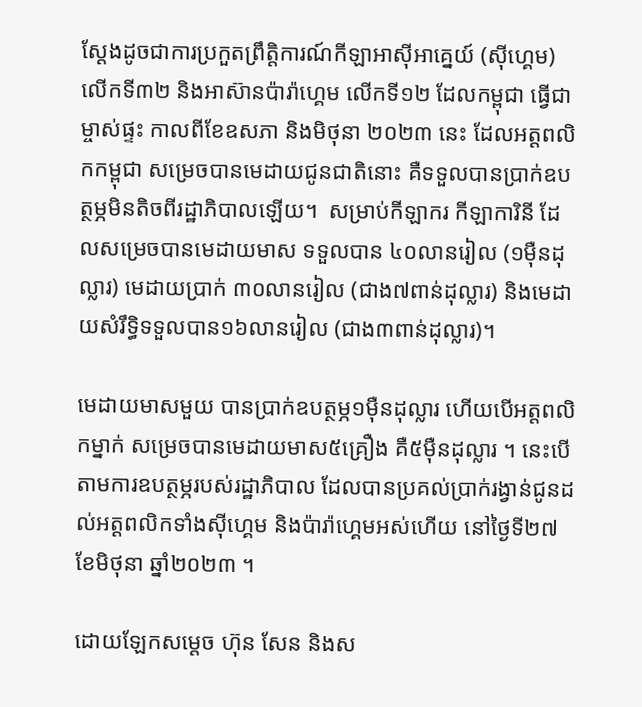ស្ដែងដូចជាការប្រកួតព្រឹត្តិការណ៍កីឡាអាស៊ីអាគ្នេយ៍ (ស៊ីហ្គេម) លើកទី៣២ និងអាស៊ានប៉ារ៉ាហ្គេម លើកទី១២ ដែលកម្ពុជា ធ្វើជាម្ចាស់ផ្ទះ កាលពីខែឧសភា និងមិថុនា ២០២៣ នេះ ដែលអត្តពលិកកម្ពុជា សម្រេចបានមេដាយជូនជាតិនោះ គឺទទួលបានប្រាក់ឧបត្ថម្ភមិនតិចពីរដ្ឋាភិបាលឡើយ។  សម្រាប់កីឡាករ កីឡាការិនី ដែលសម្រេចបានមេដាយមាស ទទួលបាន ៤០លានរៀល (១ម៉ឺនដុល្លារ) មេដាយប្រាក់ ៣០លានរៀល (ជាង៧ពាន់ដុល្លារ) និងមេដាយសំរឹទ្ធិទទួលបាន១៦លានរៀល (ជាង៣ពាន់ដុល្លារ)។

មេដាយមាសមួយ បានប្រាក់ឧបត្ថម្ភ១ម៉ឺនដុល្លារ ហើយបើអត្តពលិកម្នាក់ សម្រេចបានមេដាយមាស៥គ្រឿង គឺ៥ម៉ឺនដុល្លារ ។ នេះបើតាមការឧបត្ថម្ភរបស់រដ្ឋាភិបាល ដែលបានប្រគល់ប្រាក់រង្វាន់ជូនដល់អត្តពលិកទាំងស៊ីហ្គេម និងប៉ារ៉ាហ្គេមអស់ហើយ នៅថ្ងៃទី២៧ ខែមិថុនា ឆ្នាំ២០២៣ ។

ដោយឡែកសម្ដេច ហ៊ុន សែន និងស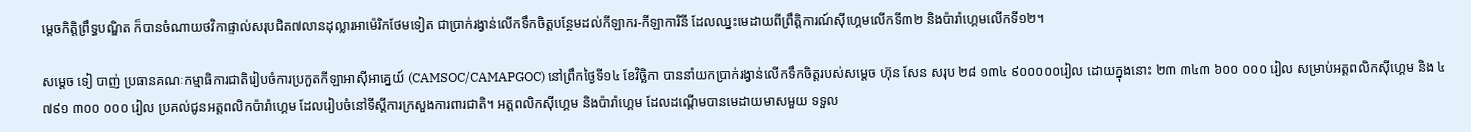ម្តេចកិត្តិព្រឹទ្ធបណ្ឌិត ក៏បានចំណាយថវិកាផ្ទាល់សរុបជិត៧លានដុល្លារអាម៉េរិកថែមទៀត ជាប្រាក់រង្វាន់លើកទឹកចិត្តបន្ថែមដល់កីឡាករ-កីឡាការិនី ដែលឈ្នះមេដាយពីព្រឹត្តិការណ៍ស៊ីហ្គេមលើកទី៣២ និងប៉ារ៉ាហ្គេមលើកទី១២។

សម្តេច ទៀ បាញ់ ប្រធានគណៈកម្មាធិការជាតិរៀបចំការប្រកួតកីឡាអាស៊ីអាគ្នេយ៍ (CAMSOC/CAMAPGOC) នៅព្រឹកថ្ងៃទី១៤ ខែវិច្ឆិកា បាននាំយកប្រាក់រង្វាន់លើកទឹកចិត្តរបស់សម្ដេច ហ៊ុន សែន សរុប ២៨ ១៣៤ ៩០០០០០រៀល ដោយក្នុងនោះ ២៣ ៣៤៣ ៦០០ ០០០ រៀល សម្រាប់អត្តពលិកស៊ីហ្គេម និង ៤ ៧៩១ ៣០០ ០០០ រៀល ប្រគល់ជូនអត្តពលិកប៉ារ៉ាហ្គេម ដែលរៀបចំនៅទីស្ដីការក្រសួងការពារជាតិ។ អត្តពលិកស៊ីហ្គេម និងប៉ារ៉ាហ្គេម ដែលដណ្តើមបានមេដាយមាសមួយ ទទួល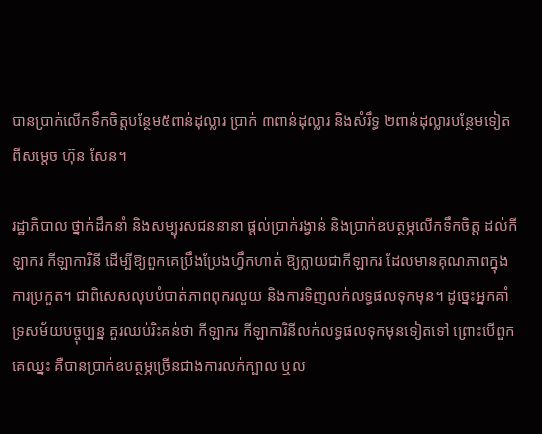បានប្រាក់លើកទឹកចិត្តបន្ថែម៥ពាន់ដុល្លារ ប្រាក់ ៣ពាន់ដុល្លារ និងសំរឹទ្ធ ២ពាន់ដុល្លារបន្ថែមទៀត ពីសម្ដេច ហ៊ុន សែន។

រដ្ឋាភិបាល ថ្នាក់ដឹកនាំ និងសម្បុរសជននានា ផ្ដល់ប្រាក់រង្វាន់ និងប្រាក់ឧបត្ថម្ភលើកទឹកចិត្ត ដល់កីឡាករ កីឡាការិនី ដើម្បីឱ្យពួកគេប្រឹងប្រែងហ្វឹកហាត់ ឱ្យក្លាយជាកីឡាករ ដែលមានគុណភាពក្នុងការប្រកួត។ ជាពិសេសលុបបំបាត់ភាពពុករលួយ និងការទិញលក់លទ្ធផលទុកមុន។ ដូច្នេះអ្នកគាំទ្រសម័យបច្ចុប្បន្ន គួរឈប់រិះគន់ថា កីឡាករ កីឡាការិនីលក់លទ្ធផលទុកមុនទៀតទៅ ព្រោះបើពួកគេឈ្នះ គឺបានប្រាក់ឧបត្ថម្ភច្រើនជាងការលក់ក្បាល ឬល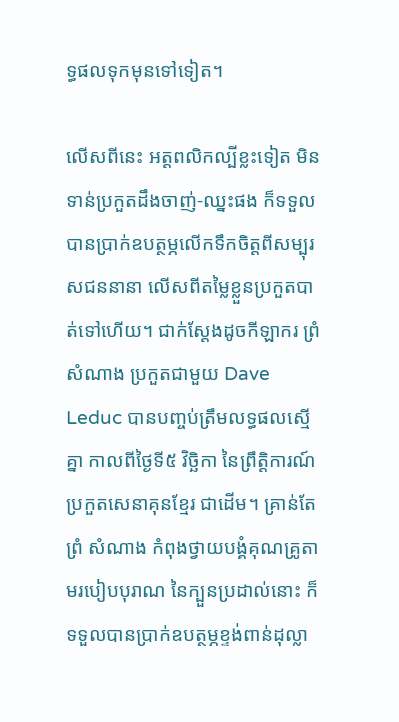ទ្ធផលទុកមុនទៅទៀត។

លើសពីនេះ អត្តពលិកល្បីខ្លះទៀត មិនទាន់ប្រកួតដឹងចាញ់-ឈ្នះផង ក៏ទទួលបានប្រាក់ឧបត្ថម្ភលើកទឹកចិត្តពីសម្បុរសជននានា លើសពីតម្លៃខ្លួនប្រកួតបាត់ទៅហើយ។ ជាក់ស្ដែងដូចកីឡាករ ព្រំ សំណាង ប្រកួតជាមួយ Dave Leduc បានបញ្ចប់ត្រឹមលទ្ធផលស្មើគ្នា កាលពីថ្ងៃទី៥ វិច្ឆិកា នៃព្រឹត្តិការណ៍ប្រកួតសេនាគុនខ្មែរ ជាដើម។ គ្រាន់តែ ព្រំ សំណាង កំពុងថ្វាយបង្គំគុណគ្រូតាមរបៀបបុរាណ នៃក្បួនប្រដាល់នោះ ក៏ទទួលបានប្រាក់ឧបត្ថម្ភខ្ទង់ពាន់ដុល្លា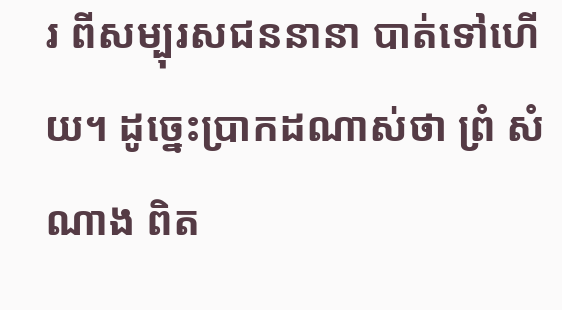រ ពីសម្បុរសជននានា បាត់ទៅហើយ។ ដូច្នេះប្រាកដណាស់ថា ព្រំ សំណាង ពិត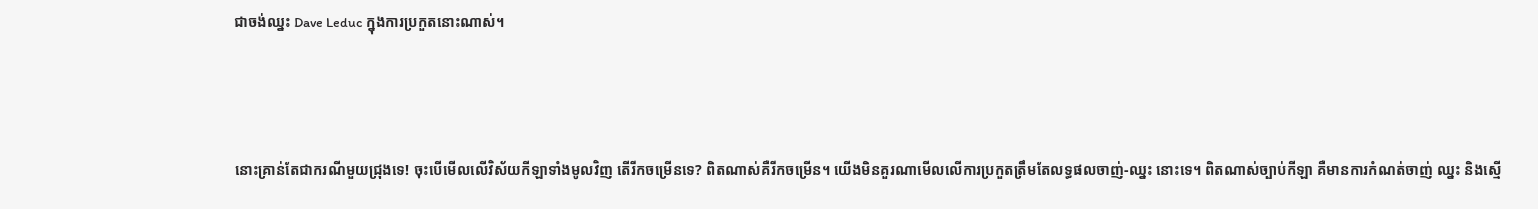ជាចង់ឈ្នះ Dave Leduc ក្នុងការប្រកួតនោះណាស់។



នោះគ្រាន់តែជាករណីមួយជ្រុងទេ! ចុះបើមើលលើវិស័យកីឡាទាំងមូលវិញ តើរីកចម្រើនទេ? ពិតណាស់គឺរីកចម្រើន។ យើងមិនគួរណាមើលលើការប្រកួតត្រឹមតែលទ្ធផលចាញ់-ឈ្នះ នោះទេ។ ពិតណាស់ច្បាប់កីឡា គឺមានការកំណត់ចាញ់ ឈ្នះ និងស្មើ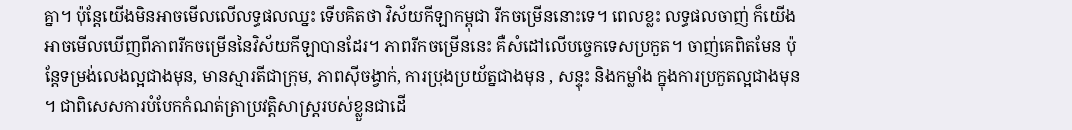គ្នា។ ប៉ុន្តែយើងមិនអាចមើលលើលទ្ធផលឈ្នះ ទើបគិតថា វិស័យកីឡាកម្ពុជា រីកចម្រើននោះទេ។ ពេលខ្លះ លទ្ធផលចាញ់ ក៏យើងអាចមើលឃើញពីភាពរីកចម្រើននៃវិស័យកីឡាបានដែរ។ ភាពរីកចម្រើននេះ គឺសំដៅលើបច្ចេកទេសប្រកួត។ ចាញ់គេពិតមែន ប៉ុន្តែទម្រង់លេងល្អជាងមុន, មានស្មារតីជាក្រុម, ភាពស៊ីចង្វាក់, ការប្រុងប្រយ័ត្នជាងមុន , សន្ទុះ និងកម្លាំង ក្នុងការប្រកួតល្អជាងមុន ។ ជាពិសេសការបំបែកកំណត់ត្រាប្រវត្តិសាស្រ្តរបស់ខ្លួនជាដើ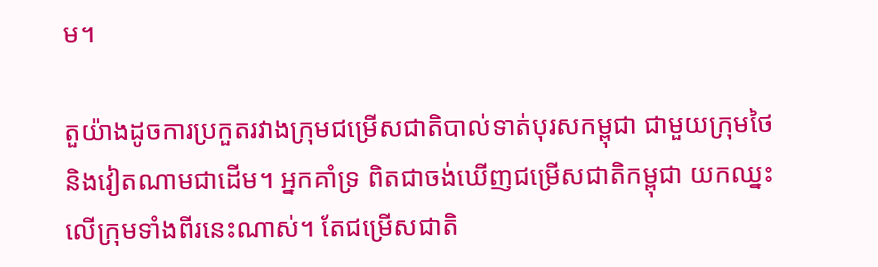ម។

តួយ៉ាងដូចការប្រកួតរវាងក្រុមជម្រើសជាតិបាល់ទាត់បុរសកម្ពុជា ជាមួយក្រុមថៃ និងវៀតណាមជាដើម។ អ្នកគាំទ្រ ពិតជាចង់ឃើញជម្រើសជាតិកម្ពុជា យកឈ្នះលើក្រុមទាំងពីរនេះណាស់។ តែជម្រើសជាតិ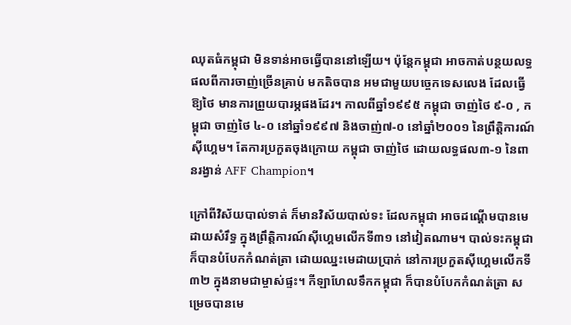ឈុតធំកម្ពុជា មិនទាន់អាចធ្វើបាននៅឡើយ។ ប៉ុន្តែកម្ពុជា អាចកាត់បន្ថយលទ្ធផលពីការចាញ់ច្រើនគ្រាប់ មកតិចបាន អមជាមួយបច្ចេកទេសលេង ដែលធ្វើឱ្យថៃ មានការព្រួយបារម្ភផងដែរ។ កាលពីឆ្នាំ១៩៩៥ កម្ពុជា ចាញ់ថៃ ៩-០ , កម្ពុជា ចាញ់ថៃ ៤-០ នៅឆ្នាំ១៩៩៧ និងចាញ់៧-០ នៅឆ្នាំ២០០១ នៃព្រឹត្តិការណ៍ស៊ីហ្គេម។ តែការប្រកួតចុងក្រោយ កម្ពុជា ចាញ់ថៃ ដោយលទ្ធផល៣-១ នៃពានរង្វាន់ AFF Champion។

ក្រៅពីវិស័យបាល់ទាត់ ក៏មានវិស័យបាល់ទះ ដែលកម្ពុជា អាចដណ្ដើមបានមេដាយសំរឹទ្ធ ក្នុងព្រឹត្តិការណ៍ស៊ីហ្គេមលើកទី៣១ នៅវៀតណាម។ បាល់ទះកម្ពុជា ក៏បានបំបែកកំណត់ត្រា ដោយឈ្នះមេដាយប្រាក់ នៅការប្រកួតស៊ីហ្គេមលើកទី៣២ ក្នុងនាមជាម្ចាស់ផ្ទះ។ កីឡាហែលទឹកកម្ពុជា ក៏បានបំបែកកំណត់ត្រា សម្រេចបានមេ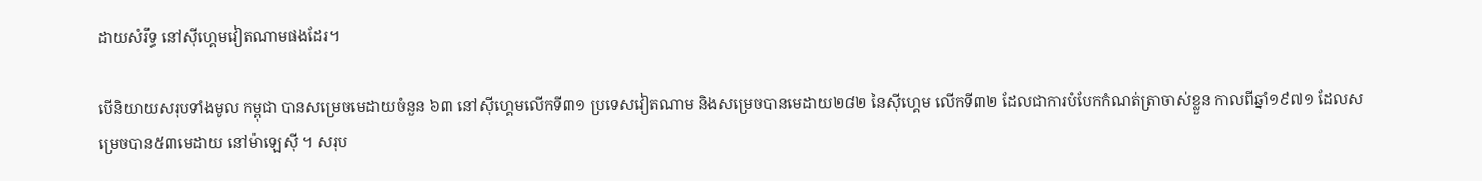ដាយសំរឹទ្ធ នៅស៊ីហ្គេមវៀតណាមផងដែរ។

បើនិយាយសរុបទាំងមូល កម្ពុជា បានសម្រេចមេដាយចំនួន ៦៣ នៅស៊ីហ្គេមលើកទី៣១ ប្រទេសវៀតណាម និងសម្រេចបានមេដាយ២៨២ នៃស៊ីហ្គេម លើកទី៣២ ដែលជាការបំបែកកំណត់ត្រាចាស់ខ្លួន កាលពីឆ្នាំ១៩៧១ ដែលសម្រេចបាន៥៣មេដាយ នៅម៉ាឡេស៊ី ។ សរុប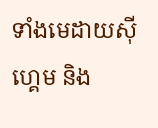ទាំងមេដាយស៊ីហ្គេម និង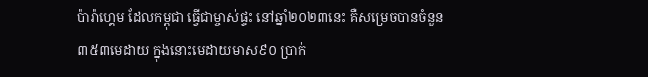ប៉ារ៉ាហ្គេម ដែលកម្ពុជា ធ្វើជាម្ចាស់ផ្ទះ នៅឆ្នាំ២០២៣នេះ គឺសម្រេចបានចំនួន៣៥៣មេដាយ ក្នុងនោះមេដាយមាស៩០ ប្រាក់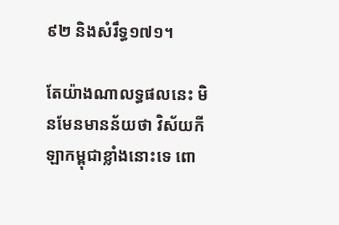៩២ និងសំរឹទ្ធ១៧១។

តែយ៉ាងណាលទ្ធផលនេះ មិនមែនមានន័យថា វិស័យកីឡាកម្ពុជាខ្លាំងនោះទេ ពោ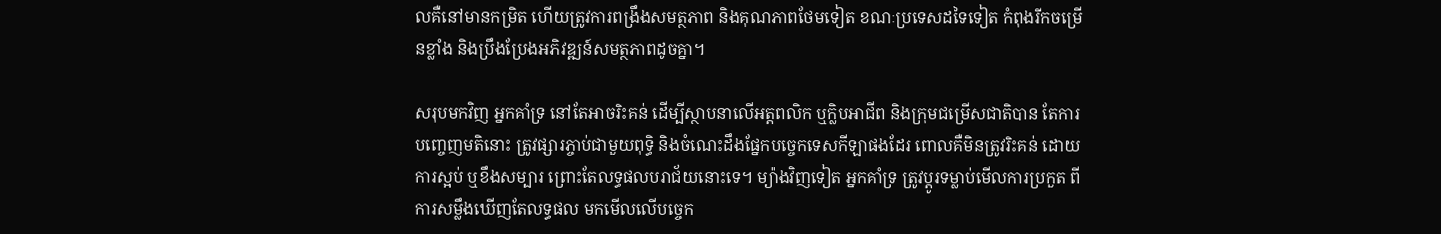លគឺនៅមានកម្រិត ហើយត្រូវការពង្រឹងសមត្ថភាព និងគុណភាពថែមទៀត ខណៈប្រទេសដទៃទៀត កំពុងរីកចម្រើនខ្លាំង និងប្រឹងប្រែងអភិវឌ្ឍន៍សមត្ថភាពដូចគ្នា។

សរុបមកវិញ អ្នកគាំទ្រ នៅតែអាចរិះគន់ ដើម្បីស្ថាបនាលើអត្តពលិក ឬក្លិបអាជីព និងក្រុមជម្រើសជាតិបាន តែការបញ្ចេញមតិនោះ ត្រូវផ្សារភ្ចាប់ជាមួយពុទ្ធិ និងចំណេះដឹងផ្នែកបច្ចេកទេសកីឡាផងដែរ ពោលគឺមិនត្រូវរិះគន់ ដោយការស្អប់ ឬខឹងសម្បារ ព្រោះតែលទ្ធផលបរាជ័យនោះទេ។ ម្យ៉ាងវិញទៀត អ្នកគាំទ្រ ត្រូវប្ដូរទម្លាប់មើលការប្រកួត ពីការសម្លឹងឃើញតែលទ្ធផល មកមើលលើបច្ចេក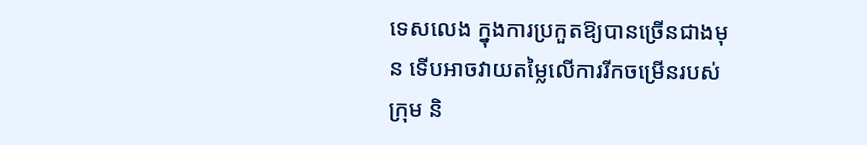ទេសលេង ក្នុងការប្រកួតឱ្យបានច្រើនជាងមុន ទើបអាចវាយតម្លៃលើការរីកចម្រើនរបស់ក្រុម និ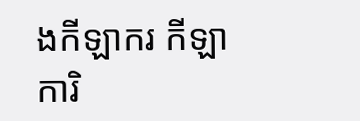ងកីឡាករ កីឡាការិ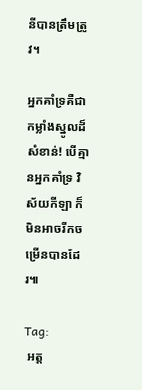នីបានត្រឹមត្រូវ។

អ្នកគាំទ្រគឺជាកម្លាំងស្នូលដ៏សំខាន់! បើគ្មានអ្នកគាំទ្រ វិស័យកីឡា ក៏មិនអាចរីកចម្រើនបានដែរ៕

Tag:
 អត្ដ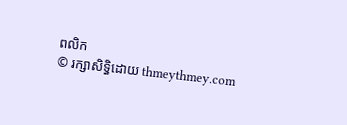ពលិក
© រក្សាសិទ្ធិដោយ thmeythmey.com